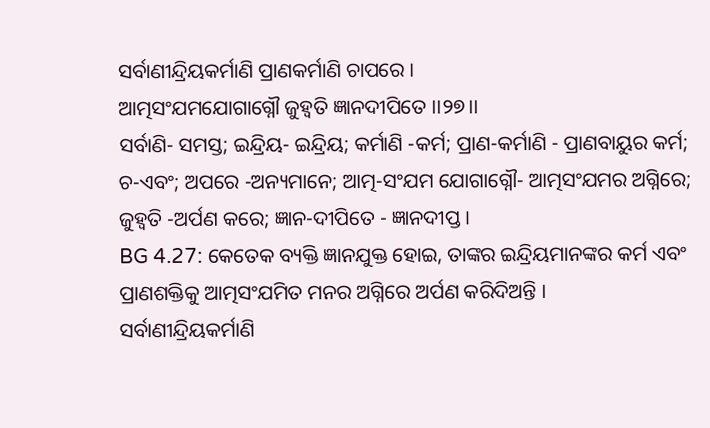ସର୍ବାଣୀନ୍ଦ୍ରିୟକର୍ମାଣି ପ୍ରାଣକର୍ମାଣି ଚାପରେ ।
ଆତ୍ମସଂଯମଯୋଗାଗ୍ନୌ ଜୁହ୍ୱତି ଜ୍ଞାନଦୀପିତେ ।।୨୭।।
ସର୍ବାଣି- ସମସ୍ତ; ଇନ୍ଦ୍ରିୟ- ଇନ୍ଦ୍ରିୟ; କର୍ମାଣି -କର୍ମ; ପ୍ରାଣ-କର୍ମାଣି - ପ୍ରାଣବାୟୁର କର୍ମ; ଚ-ଏବଂ; ଅପରେ -ଅନ୍ୟମାନେ; ଆତ୍ମ-ସଂଯମ ଯୋଗାଗ୍ନୌ- ଆତ୍ମସଂଯମର ଅଗ୍ନିରେ; ଜୁହ୍ୱତି -ଅର୍ପଣ କରେ; ଜ୍ଞାନ-ଦୀପିତେ - ଜ୍ଞାନଦୀପ୍ତ ।
BG 4.27: କେତେକ ବ୍ୟକ୍ତି ଜ୍ଞାନଯୁକ୍ତ ହୋଇ, ତାଙ୍କର ଇନ୍ଦ୍ରିୟମାନଙ୍କର କର୍ମ ଏବଂ ପ୍ରାଣଶକ୍ତିକୁ ଆତ୍ମସଂଯମିତ ମନର ଅଗ୍ନିରେ ଅର୍ପଣ କରିଦିଅନ୍ତି ।
ସର୍ବାଣୀନ୍ଦ୍ରିୟକର୍ମାଣି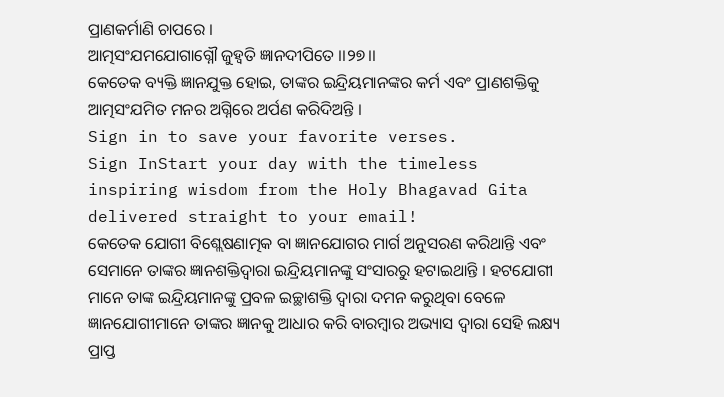ପ୍ରାଣକର୍ମାଣି ଚାପରେ ।
ଆତ୍ମସଂଯମଯୋଗାଗ୍ନୌ ଜୁହ୍ୱତି ଜ୍ଞାନଦୀପିତେ ।।୨୭।।
କେତେକ ବ୍ୟକ୍ତି ଜ୍ଞାନଯୁକ୍ତ ହୋଇ, ତାଙ୍କର ଇନ୍ଦ୍ରିୟମାନଙ୍କର କର୍ମ ଏବଂ ପ୍ରାଣଶକ୍ତିକୁ ଆତ୍ମସଂଯମିତ ମନର ଅଗ୍ନିରେ ଅର୍ପଣ କରିଦିଅନ୍ତି ।
Sign in to save your favorite verses.
Sign InStart your day with the timeless inspiring wisdom from the Holy Bhagavad Gita delivered straight to your email!
କେତେକ ଯୋଗୀ ବିଶ୍ଲେଷଣାତ୍ମକ ବା ଜ୍ଞାନଯୋଗର ମାର୍ଗ ଅନୁସରଣ କରିଥାନ୍ତି ଏବଂ ସେମାନେ ତାଙ୍କର ଜ୍ଞାନଶକ୍ତିଦ୍ୱାରା ଇନ୍ଦ୍ରିୟମାନଙ୍କୁ ସଂସାରରୁ ହଟାଇଥାନ୍ତି । ହଟଯୋଗୀ ମାନେ ତାଙ୍କ ଇନ୍ଦ୍ରିୟମାନଙ୍କୁ ପ୍ରବଳ ଇଚ୍ଛାଶକ୍ତି ଦ୍ୱାରା ଦମନ କରୁଥିବା ବେଳେ ଜ୍ଞାନଯୋଗୀମାନେ ତାଙ୍କର ଜ୍ଞାନକୁ ଆଧାର କରି ବାରମ୍ବାର ଅଭ୍ୟାସ ଦ୍ୱାରା ସେହି ଲକ୍ଷ୍ୟ ପ୍ରାପ୍ତ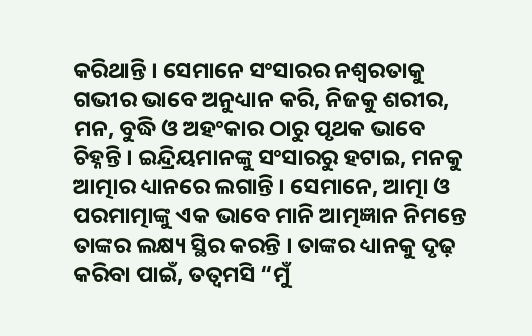କରିଥାନ୍ତି । ସେମାନେ ସଂସାରର ନଶ୍ୱରତାକୁ ଗଭୀର ଭାବେ ଅନୁଧ୍ୟାନ କରି, ନିଜକୁ ଶରୀର, ମନ, ବୁଦ୍ଧି ଓ ଅହଂକାର ଠାରୁ ପୃଥକ ଭାବେ ଚିହ୍ନନ୍ତି । ଇନ୍ଦ୍ରିୟମାନଙ୍କୁ ସଂସାରରୁ ହଟାଇ, ମନକୁ ଆତ୍ମାର ଧ୍ୟାନରେ ଲଗାନ୍ତି । ସେମାନେ, ଆତ୍ମା ଓ ପରମାତ୍ମାଙ୍କୁ ଏକ ଭାବେ ମାନି ଆତ୍ମଜ୍ଞାନ ନିମନ୍ତେ ତାଙ୍କର ଲକ୍ଷ୍ୟ ସ୍ଥିର କରନ୍ତି । ତାଙ୍କର ଧ୍ୟାନକୁ ଦୃଢ଼ କରିବା ପାଇଁ, ତତ୍ୱମସି “ମୁଁ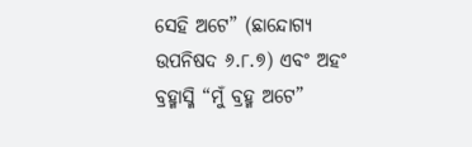ସେହି ଅଟେ” (ଛାନ୍ଦୋଗ୍ୟ ଉପନିଷଦ ୬.୮.୭) ଏବଂ ଅହଂ ବ୍ରହ୍ମାସ୍ମି “ମୁଁ ବ୍ରହ୍ମ ଅଟେ”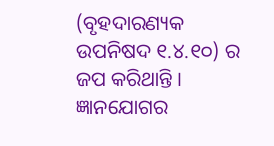(ବୃହଦାରଣ୍ୟକ ଉପନିଷଦ ୧.୪.୧୦) ର ଜପ କରିଥାନ୍ତି ।
ଜ୍ଞାନଯୋଗର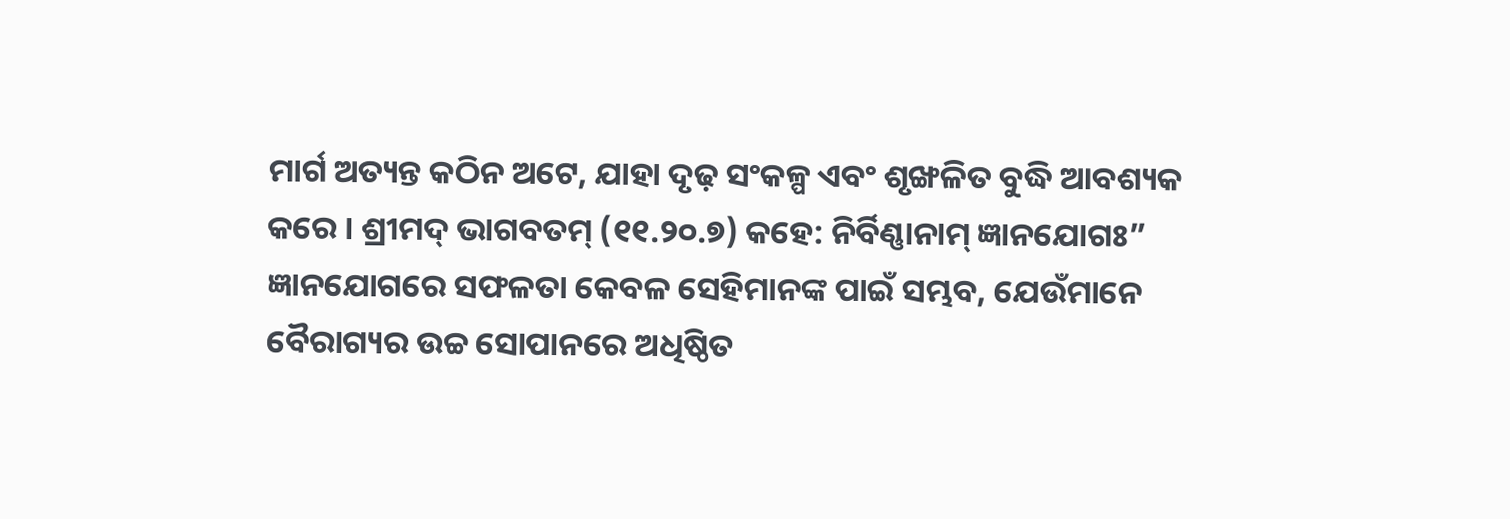ମାର୍ଗ ଅତ୍ୟନ୍ତ କଠିନ ଅଟେ, ଯାହା ଦୃଢ଼ ସଂକଳ୍ପ ଏବଂ ଶୃଙ୍ଖଳିତ ବୁଦ୍ଧି ଆବଶ୍ୟକ କରେ । ଶ୍ରୀମଦ୍ ଭାଗବତମ୍ (୧୧.୨୦.୭) କହେ: ନିର୍ବିଣ୍ଣାନାମ୍ ଜ୍ଞାନଯୋଗଃ” ଜ୍ଞାନଯୋଗରେ ସଫଳତା କେବଳ ସେହିମାନଙ୍କ ପାଇଁ ସମ୍ଭବ, ଯେଉଁମାନେ ବୈରାଗ୍ୟର ଉଚ୍ଚ ସୋପାନରେ ଅଧିଷ୍ଠିତ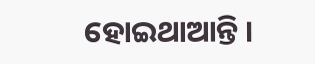ହୋଇଥାଆନ୍ତି ।